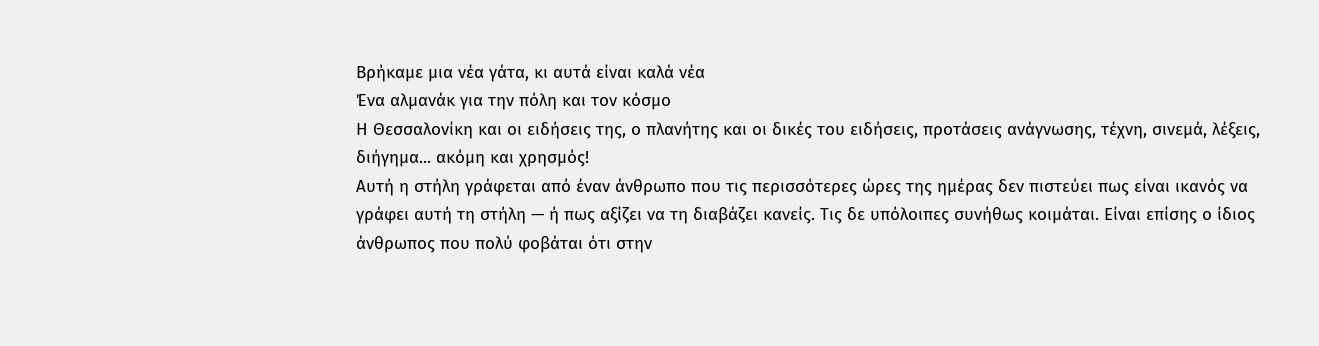Βρήκαμε μια νέα γάτα, κι αυτά είναι καλά νέα
Ένα αλμανάκ για την πόλη και τον κόσμο
Η Θεσσαλονίκη και οι ειδήσεις της, ο πλανήτης και οι δικές του ειδήσεις, προτάσεις ανάγνωσης, τέχνη, σινεμά, λέξεις, διήγημα... ακόμη και χρησμός!
Αυτή η στήλη γράφεται από έναν άνθρωπο που τις περισσότερες ώρες της ημέρας δεν πιστεύει πως είναι ικανός να γράφει αυτή τη στήλη — ή πως αξίζει να τη διαβάζει κανείς. Τις δε υπόλοιπες συνήθως κοιμάται. Είναι επίσης ο ίδιος άνθρωπος που πολύ φοβάται ότι στην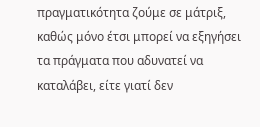πραγματικότητα ζούμε σε μάτριξ, καθώς μόνο έτσι μπορεί να εξηγήσει τα πράγματα που αδυνατεί να καταλάβει, είτε γιατί δεν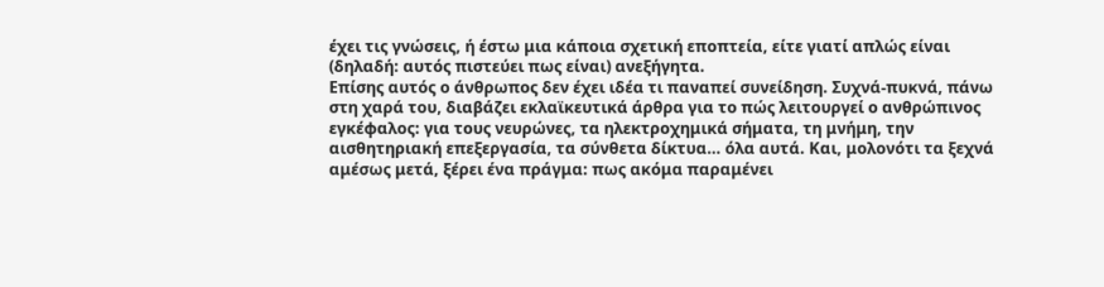έχει τις γνώσεις, ή έστω μια κάποια σχετική εποπτεία, είτε γιατί απλώς είναι (δηλαδή: αυτός πιστεύει πως είναι) ανεξήγητα.
Επίσης αυτός ο άνθρωπος δεν έχει ιδέα τι παναπεί συνείδηση. Συχνά-πυκνά, πάνω στη χαρά του, διαβάζει εκλαϊκευτικά άρθρα για το πώς λειτουργεί ο ανθρώπινος εγκέφαλος: για τους νευρώνες, τα ηλεκτροχημικά σήματα, τη μνήμη, την αισθητηριακή επεξεργασία, τα σύνθετα δίκτυα… όλα αυτά. Και, μολονότι τα ξεχνά αμέσως μετά, ξέρει ένα πράγμα: πως ακόμα παραμένει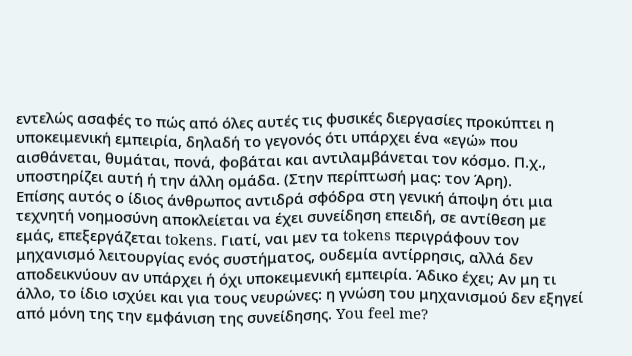εντελώς ασαφές το πώς από όλες αυτές τις φυσικές διεργασίες προκύπτει η υποκειμενική εμπειρία, δηλαδή το γεγονός ότι υπάρχει ένα «εγώ» που αισθάνεται, θυμάται, πονά, φοβάται και αντιλαμβάνεται τον κόσμο. Π.χ., υποστηρίζει αυτή ή την άλλη ομάδα. (Στην περίπτωσή μας: τον Άρη).
Επίσης αυτός ο ίδιος άνθρωπος αντιδρά σφόδρα στη γενική άποψη ότι μια τεχνητή νοημοσύνη αποκλείεται να έχει συνείδηση επειδή, σε αντίθεση με εμάς, επεξεργάζεται tokens. Γιατί, ναι μεν τα tokens περιγράφουν τον μηχανισμό λειτουργίας ενός συστήματος, ουδεμία αντίρρησις, αλλά δεν αποδεικνύουν αν υπάρχει ή όχι υποκειμενική εμπειρία. Άδικο έχει; Αν μη τι άλλο, το ίδιο ισχύει και για τους νευρώνες: η γνώση του μηχανισμού δεν εξηγεί από μόνη της την εμφάνιση της συνείδησης. You feel me?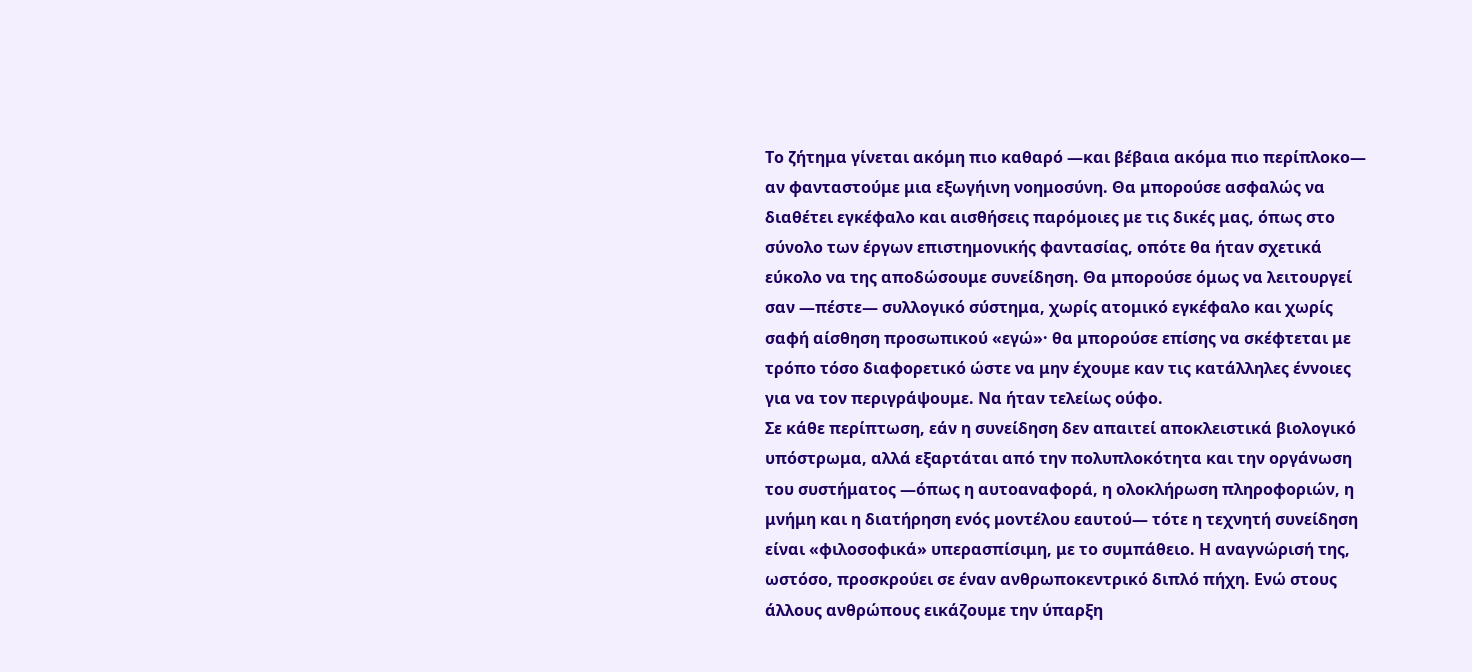Το ζήτημα γίνεται ακόμη πιο καθαρό —και βέβαια ακόμα πιο περίπλοκο— αν φανταστούμε μια εξωγήινη νοημοσύνη. Θα μπορούσε ασφαλώς να διαθέτει εγκέφαλο και αισθήσεις παρόμοιες με τις δικές μας, όπως στο σύνολο των έργων επιστημονικής φαντασίας, οπότε θα ήταν σχετικά εύκολο να της αποδώσουμε συνείδηση. Θα μπορούσε όμως να λειτουργεί σαν —πέστε— συλλογικό σύστημα, χωρίς ατομικό εγκέφαλο και χωρίς σαφή αίσθηση προσωπικού «εγώ»· θα μπορούσε επίσης να σκέφτεται με τρόπο τόσο διαφορετικό ώστε να μην έχουμε καν τις κατάλληλες έννοιες για να τον περιγράψουμε. Να ήταν τελείως ούφο.
Σε κάθε περίπτωση, εάν η συνείδηση δεν απαιτεί αποκλειστικά βιολογικό υπόστρωμα, αλλά εξαρτάται από την πολυπλοκότητα και την οργάνωση του συστήματος —όπως η αυτοαναφορά, η ολοκλήρωση πληροφοριών, η μνήμη και η διατήρηση ενός μοντέλου εαυτού— τότε η τεχνητή συνείδηση είναι «φιλοσοφικά» υπερασπίσιμη, με το συμπάθειο. Η αναγνώρισή της, ωστόσο, προσκρούει σε έναν ανθρωποκεντρικό διπλό πήχη. Ενώ στους άλλους ανθρώπους εικάζουμε την ύπαρξη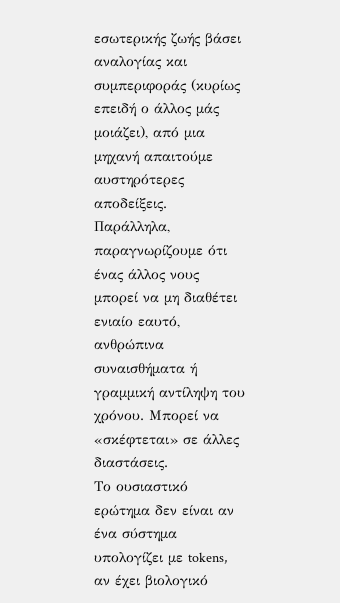εσωτερικής ζωής βάσει αναλογίας και συμπεριφοράς (κυρίως επειδή ο άλλος μάς μοιάζει), από μια μηχανή απαιτούμε αυστηρότερες αποδείξεις. Παράλληλα, παραγνωρίζουμε ότι ένας άλλος νους μπορεί να μη διαθέτει ενιαίο εαυτό, ανθρώπινα συναισθήματα ή γραμμική αντίληψη του χρόνου. Μπορεί να «σκέφτεται» σε άλλες διαστάσεις.
Το ουσιαστικό ερώτημα δεν είναι αν ένα σύστημα υπολογίζει με tokens, αν έχει βιολογικό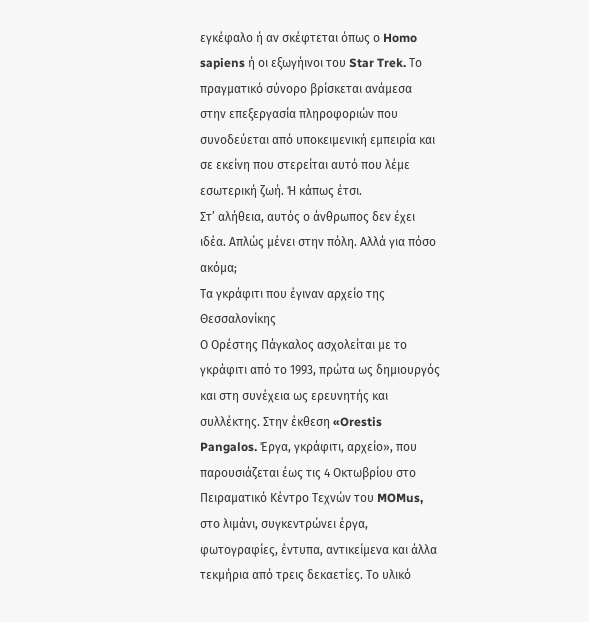εγκέφαλο ή αν σκέφτεται όπως ο Homo sapiens ή οι εξωγήινοι του Star Trek. Το πραγματικό σύνορο βρίσκεται ανάμεσα στην επεξεργασία πληροφοριών που συνοδεύεται από υποκειμενική εμπειρία και σε εκείνη που στερείται αυτό που λέμε εσωτερική ζωή. Ή κάπως έτσι.
Στ’ αλήθεια, αυτός ο άνθρωπος δεν έχει ιδέα. Απλώς μένει στην πόλη. Αλλά για πόσο ακόμα;
Τα γκράφιτι που έγιναν αρχείο της Θεσσαλονίκης
Ο Ορέστης Πάγκαλος ασχολείται με το γκράφιτι από το 1993, πρώτα ως δημιουργός και στη συνέχεια ως ερευνητής και συλλέκτης. Στην έκθεση «Orestis Pangalos. Έργα, γκράφιτι, αρχείο», που παρουσιάζεται έως τις 4 Οκτωβρίου στο Πειραματικό Κέντρο Τεχνών του MOMus, στο λιμάνι, συγκεντρώνει έργα, φωτογραφίες, έντυπα, αντικείμενα και άλλα τεκμήρια από τρεις δεκαετίες. Το υλικό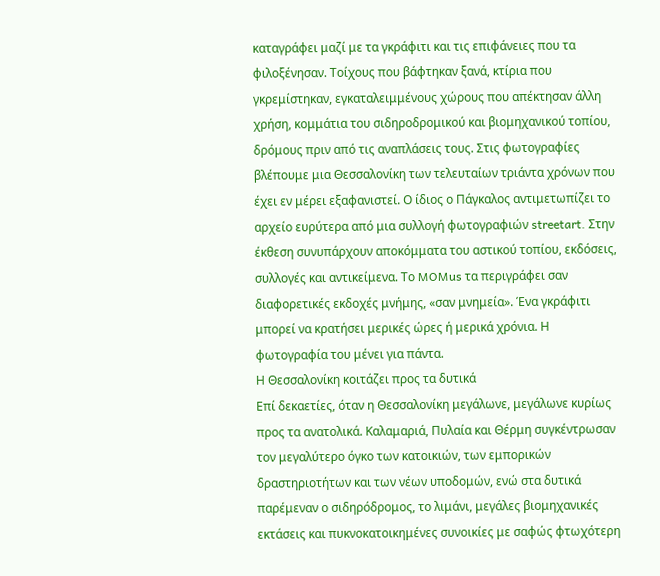καταγράφει μαζί με τα γκράφιτι και τις επιφάνειες που τα φιλοξένησαν. Τοίχους που βάφτηκαν ξανά, κτίρια που γκρεμίστηκαν, εγκαταλειμμένους χώρους που απέκτησαν άλλη χρήση, κομμάτια του σιδηροδρομικού και βιομηχανικού τοπίου, δρόμους πριν από τις αναπλάσεις τους. Στις φωτογραφίες βλέπουμε μια Θεσσαλονίκη των τελευταίων τριάντα χρόνων που έχει εν μέρει εξαφανιστεί. Ο ίδιος ο Πάγκαλος αντιμετωπίζει το αρχείο ευρύτερα από μια συλλογή φωτογραφιών streetart. Στην έκθεση συνυπάρχουν αποκόμματα του αστικού τοπίου, εκδόσεις, συλλογές και αντικείμενα. Το MOMus τα περιγράφει σαν διαφορετικές εκδοχές μνήμης, «σαν μνημεία». Ένα γκράφιτι μπορεί να κρατήσει μερικές ώρες ή μερικά χρόνια. Η φωτογραφία του μένει για πάντα.
Η Θεσσαλονίκη κοιτάζει προς τα δυτικά
Επί δεκαετίες, όταν η Θεσσαλονίκη μεγάλωνε, μεγάλωνε κυρίως προς τα ανατολικά. Καλαμαριά, Πυλαία και Θέρμη συγκέντρωσαν τον μεγαλύτερο όγκο των κατοικιών, των εμπορικών δραστηριοτήτων και των νέων υποδομών, ενώ στα δυτικά παρέμεναν ο σιδηρόδρομος, το λιμάνι, μεγάλες βιομηχανικές εκτάσεις και πυκνοκατοικημένες συνοικίες με σαφώς φτωχότερη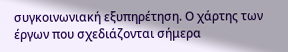συγκοινωνιακή εξυπηρέτηση. Ο χάρτης των έργων που σχεδιάζονται σήμερα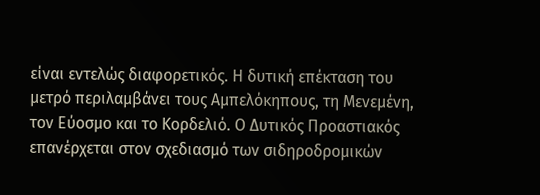είναι εντελώς διαφορετικός. Η δυτική επέκταση του μετρό περιλαμβάνει τους Αμπελόκηπους, τη Μενεμένη, τον Εύοσμο και το Κορδελιό. Ο Δυτικός Προαστιακός επανέρχεται στον σχεδιασμό των σιδηροδρομικών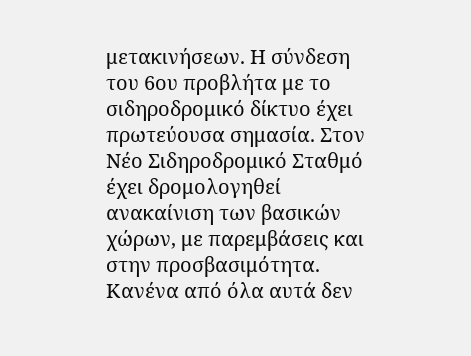μετακινήσεων. Η σύνδεση του 6ου προβλήτα με το σιδηροδρομικό δίκτυο έχει πρωτεύουσα σημασία. Στον Νέο Σιδηροδρομικό Σταθμό έχει δρομολογηθεί ανακαίνιση των βασικών χώρων, με παρεμβάσεις και στην προσβασιμότητα. Κανένα από όλα αυτά δεν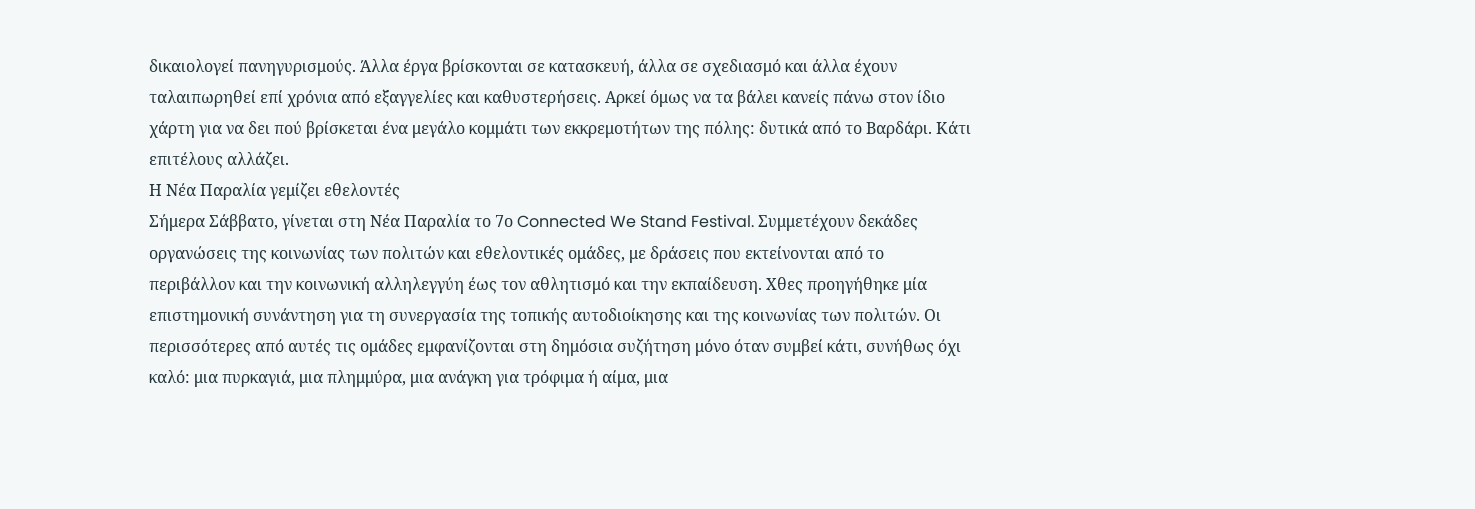δικαιολογεί πανηγυρισμούς. Άλλα έργα βρίσκονται σε κατασκευή, άλλα σε σχεδιασμό και άλλα έχουν ταλαιπωρηθεί επί χρόνια από εξαγγελίες και καθυστερήσεις. Αρκεί όμως να τα βάλει κανείς πάνω στον ίδιο χάρτη για να δει πού βρίσκεται ένα μεγάλο κομμάτι των εκκρεμοτήτων της πόλης: δυτικά από το Βαρδάρι. Κάτι επιτέλους αλλάζει.
Η Νέα Παραλία γεμίζει εθελοντές
Σήμερα Σάββατο, γίνεται στη Νέα Παραλία το 7ο Connected We Stand Festival. Συμμετέχουν δεκάδες οργανώσεις της κοινωνίας των πολιτών και εθελοντικές ομάδες, με δράσεις που εκτείνονται από το περιβάλλον και την κοινωνική αλληλεγγύη έως τον αθλητισμό και την εκπαίδευση. Χθες προηγήθηκε μία επιστημονική συνάντηση για τη συνεργασία της τοπικής αυτοδιοίκησης και της κοινωνίας των πολιτών. Οι περισσότερες από αυτές τις ομάδες εμφανίζονται στη δημόσια συζήτηση μόνο όταν συμβεί κάτι, συνήθως όχι καλό: μια πυρκαγιά, μια πλημμύρα, μια ανάγκη για τρόφιμα ή αίμα, μια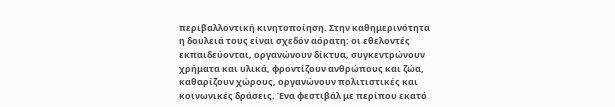περιβαλλοντική κινητοποίηση. Στην καθημερινότητα η δουλειά τους είναι σχεδόν αόρατη: οι εθελοντές εκπαιδεύονται, οργανώνουν δίκτυα, συγκεντρώνουν χρήματα και υλικά, φροντίζουν ανθρώπους και ζώα, καθαρίζουν χώρους, οργανώνουν πολιτιστικές και κοινωνικές δράσεις. Ένα φεστιβάλ με περίπου εκατό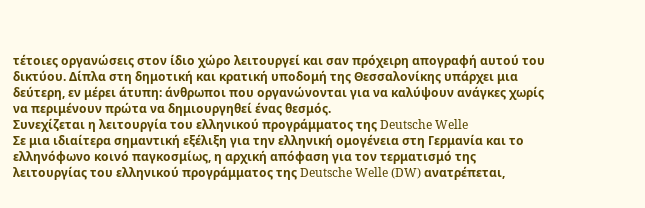τέτοιες οργανώσεις στον ίδιο χώρο λειτουργεί και σαν πρόχειρη απογραφή αυτού του δικτύου. Δίπλα στη δημοτική και κρατική υποδομή της Θεσσαλονίκης υπάρχει μια δεύτερη, εν μέρει άτυπη: άνθρωποι που οργανώνονται για να καλύψουν ανάγκες χωρίς να περιμένουν πρώτα να δημιουργηθεί ένας θεσμός.
Συνεχίζεται η λειτουργία του ελληνικού προγράμματος της Deutsche Welle
Σε μια ιδιαίτερα σημαντική εξέλιξη για την ελληνική ομογένεια στη Γερμανία και το ελληνόφωνο κοινό παγκοσμίως, η αρχική απόφαση για τον τερματισμό της λειτουργίας του ελληνικού προγράμματος της Deutsche Welle (DW) ανατρέπεται,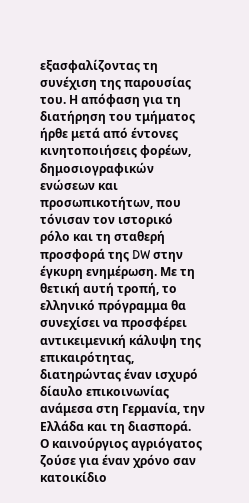εξασφαλίζοντας τη συνέχιση της παρουσίας του. Η απόφαση για τη διατήρηση του τμήματος ήρθε μετά από έντονες κινητοποιήσεις φορέων, δημοσιογραφικών ενώσεων και προσωπικοτήτων, που τόνισαν τον ιστορικό ρόλο και τη σταθερή προσφορά της DW στην έγκυρη ενημέρωση. Με τη θετική αυτή τροπή, το ελληνικό πρόγραμμα θα συνεχίσει να προσφέρει αντικειμενική κάλυψη της επικαιρότητας, διατηρώντας έναν ισχυρό δίαυλο επικοινωνίας ανάμεσα στη Γερμανία, την Ελλάδα και τη διασπορά.
Ο καινούργιος αγριόγατος ζούσε για έναν χρόνο σαν κατοικίδιο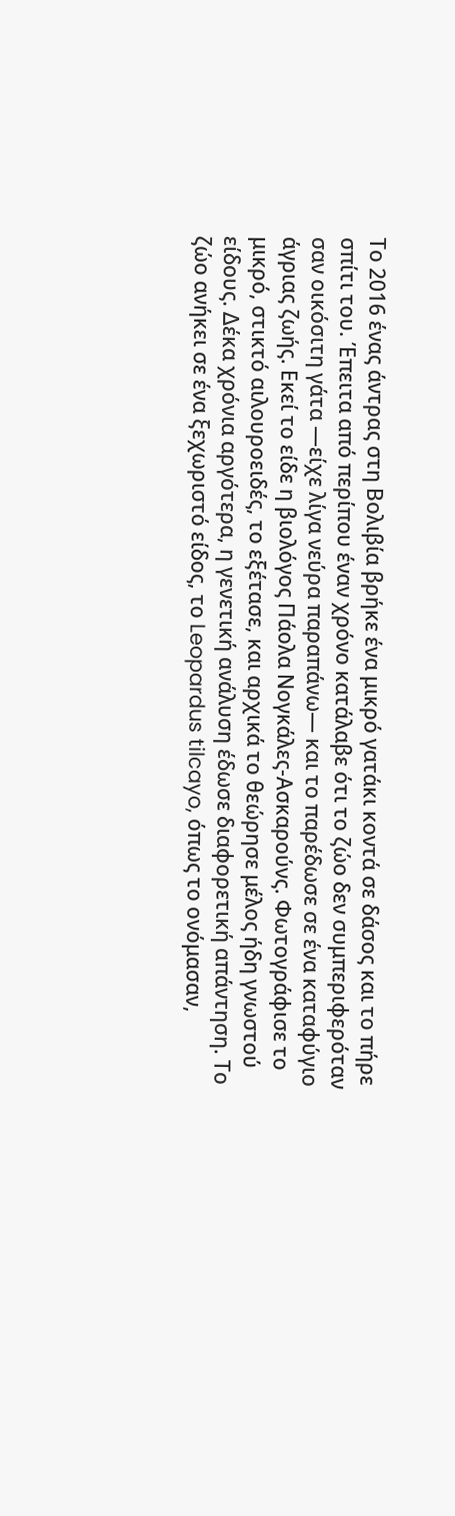Το 2016 ένας άντρας στη Βολιβία βρήκε ένα μικρό γατάκι κοντά σε δάσος και το πήρε σπίτι του. Έπειτα από περίπου έναν χρόνο κατάλαβε ότι το ζώο δεν συμπεριφερόταν σαν οικόσιτη γάτα —είχε λίγα νεύρα παραπάνω— και το παρέδωσε σε ένα καταφύγιο άγριας ζωής. Εκεί το είδε η βιολόγος Πάολα Νογκάλες-Ασκαρούνς. Φωτογράφισε το μικρό, στικτό αιλουροειδές, το εξέτασε, και αρχικά το θεώρησε μέλος ήδη γνωστού είδους. Δέκα χρόνια αργότερα, η γενετική ανάλυση έδωσε διαφορετική απάντηση. Το ζώο ανήκει σε ένα ξεχωριστό είδος, το Leopardus tilcayo, όπως το ονόμασαν,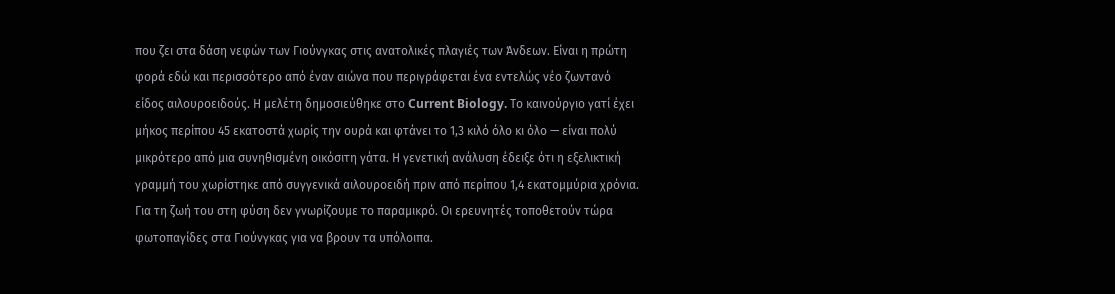που ζει στα δάση νεφών των Γιούνγκας στις ανατολικές πλαγιές των Άνδεων. Είναι η πρώτη φορά εδώ και περισσότερο από έναν αιώνα που περιγράφεται ένα εντελώς νέο ζωντανό είδος αιλουροειδούς. Η μελέτη δημοσιεύθηκε στο Current Biology. Το καινούργιο γατί έχει μήκος περίπου 45 εκατοστά χωρίς την ουρά και φτάνει το 1,3 κιλό όλο κι όλο — είναι πολύ μικρότερο από μια συνηθισμένη οικόσιτη γάτα. Η γενετική ανάλυση έδειξε ότι η εξελικτική γραμμή του χωρίστηκε από συγγενικά αιλουροειδή πριν από περίπου 1,4 εκατομμύρια χρόνια. Για τη ζωή του στη φύση δεν γνωρίζουμε το παραμικρό. Οι ερευνητές τοποθετούν τώρα φωτοπαγίδες στα Γιούνγκας για να βρουν τα υπόλοιπα.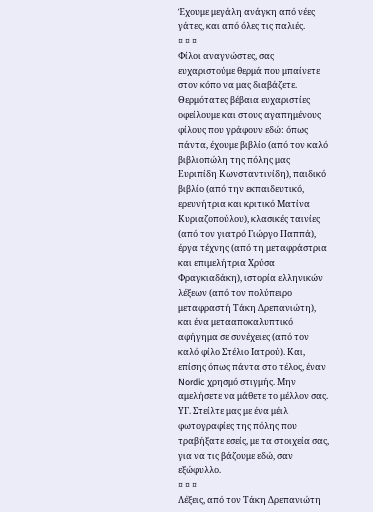Έχουμε μεγάλη ανάγκη από νέες γάτες, και από όλες τις παλιές.
¤ ¤ ¤
Φίλοι αναγνώστες, σας ευχαριστούμε θερμά που μπαίνετε στον κόπο να μας διαβάζετε. Θερμότατες βέβαια ευχαριστίες οφείλουμε και στους αγαπημένους φίλους που γράφουν εδώ: όπως πάντα, έχουμε βιβλίο (από τον καλό βιβλιοπώλη της πόλης μας Ευριπίδη Κωνσταντινίδη), παιδικό βιβλίο (από την εκπαιδευτικό, ερευνήτρια και κριτικό Ματίνα Κυριαζοπούλου), κλασικές ταινίες (από τον γιατρό Γιώργο Παππά), έργα τέχνης (από τη μεταφράστρια και επιμελήτρια Χρύσα Φραγκιαδάκη), ιστορία ελληνικών λέξεων (από τον πολύπειρο μεταφραστή Τάκη Δρεπανιώτη), και ένα μετααποκαλυπτικό αφήγημα σε συνέχειες (από τον καλό φίλο Στέλιο Ιατρού). Και, επίσης όπως πάντα στο τέλος, έναν Nordic χρησμό στιγμής. Μην αμελήσετε να μάθετε το μέλλον σας.
ΥΓ. Στείλτε μας με ένα μέιλ φωτογραφίες της πόλης που τραβήξατε εσείς, με τα στοιχεία σας, για να τις βάζουμε εδώ, σαν εξώφυλλο.
¤ ¤ ¤
Λέξεις, από τον Τάκη Δρεπανιώτη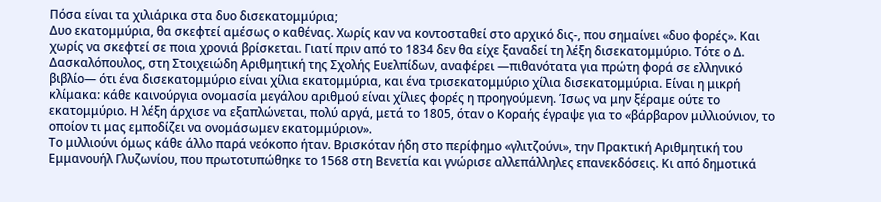Πόσα είναι τα χιλιάρικα στα δυο δισεκατομμύρια;
Δυο εκατομμύρια, θα σκεφτεί αμέσως ο καθένας. Χωρίς καν να κοντοσταθεί στο αρχικό δις-, που σημαίνει «δυο φορές». Και χωρίς να σκεφτεί σε ποια χρονιά βρίσκεται. Γιατί πριν από το 1834 δεν θα είχε ξαναδεί τη λέξη δισεκατομμύριο. Τότε ο Δ. Δασκαλόπουλος, στη Στοιχειώδη Αριθμητική της Σχολής Ευελπίδων, αναφέρει —πιθανότατα για πρώτη φορά σε ελληνικό βιβλίο— ότι ένα δισεκατομμύριο είναι χίλια εκατομμύρια, και ένα τρισεκατομμύριο χίλια δισεκατομμύρια. Είναι η μικρή κλίμακα: κάθε καινούργια ονομασία μεγάλου αριθμού είναι χίλιες φορές η προηγούμενη. Ίσως να μην ξέραμε ούτε το εκατομμύριο. Η λέξη άρχισε να εξαπλώνεται, πολύ αργά, μετά το 1805, όταν ο Κοραής έγραψε για το «βάρβαρον μιλλιούνιον, το οποίον τι μας εμποδίζει να ονομάσωμεν εκατομμύριον».
Το μιλλιούνι όμως κάθε άλλο παρά νεόκοπο ήταν. Βρισκόταν ήδη στο περίφημο «γλιτζούνι», την Πρακτική Αριθμητική του Εμμανουήλ Γλυζωνίου, που πρωτοτυπώθηκε το 1568 στη Βενετία και γνώρισε αλλεπάλληλες επανεκδόσεις. Κι από δημοτικά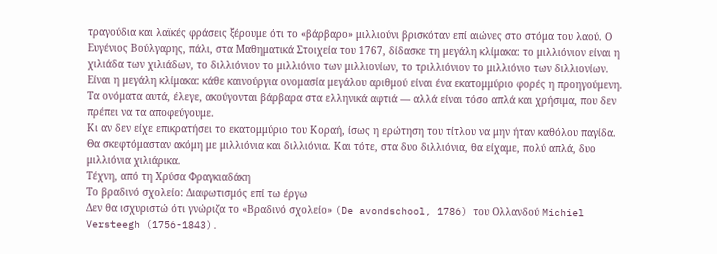τραγούδια και λαϊκές φράσεις ξέρουμε ότι το «βάρβαρο» μιλλιούνι βρισκόταν επί αιώνες στο στόμα του λαού. Ο Ευγένιος Βούλγαρης, πάλι, στα Μαθηματικά Στοιχεία του 1767, δίδασκε τη μεγάλη κλίμακα: το μιλλιόνιον είναι η χιλιάδα των χιλιάδων, το διλλιόνιον το μιλλιόνιο των μιλλιονίων, το τριλλιόνιον το μιλλιόνιο των διλλιονίων. Είναι η μεγάλη κλίμακα: κάθε καινούργια ονομασία μεγάλου αριθμού είναι ένα εκατομμύριο φορές η προηγούμενη. Τα ονόματα αυτά, έλεγε, ακούγονται βάρβαρα στα ελληνικά αφτιά — αλλά είναι τόσο απλά και χρήσιμα, που δεν πρέπει να τα αποφεύγουμε.
Κι αν δεν είχε επικρατήσει το εκατομμύριο του Κοραή, ίσως η ερώτηση του τίτλου να μην ήταν καθόλου παγίδα. Θα σκεφτόμασταν ακόμη με μιλλιόνια και διλλιόνια. Και τότε, στα δυο διλλιόνια, θα είχαμε, πολύ απλά, δυο μιλλιόνια χιλιάρικα.
Τέχνη, από τη Χρύσα Φραγκιαδάκη
Τo βραδινό σχολείο: Διαφωτισμός επί τω έργω
Δεν θα ισχυριστώ ότι γνώριζα το «Βραδινό σχολείο» (De avondschool, 1786) του Ολλανδού Michiel Versteegh (1756-1843).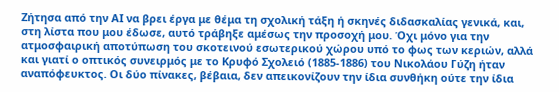Ζήτησα από την ΑΙ να βρει έργα με θέμα τη σχολική τάξη ή σκηνές διδασκαλίας γενικά, και, στη λίστα που μου έδωσε, αυτό τράβηξε αμέσως την προσοχή μου. Όχι μόνο για την ατμοσφαιρική αποτύπωση του σκοτεινού εσωτερικού χώρου υπό το φως των κεριών, αλλά και γιατί ο οπτικός συνειρμός με το Κρυφό Σχολειό (1885-1886) του Νικολάου Γύζη ήταν αναπόφευκτος. Οι δύο πίνακες, βέβαια, δεν απεικονίζουν την ίδια συνθήκη ούτε την ίδια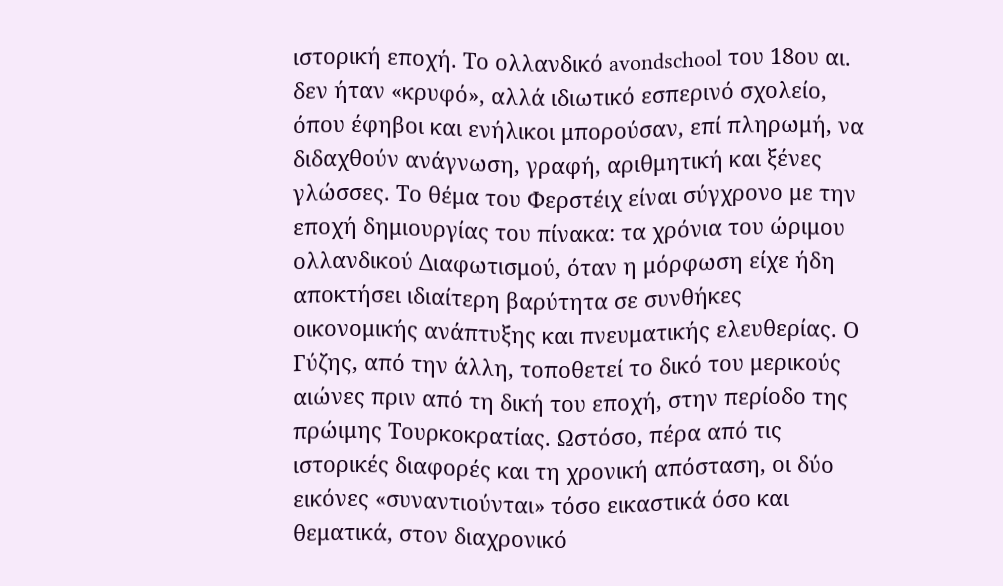ιστορική εποχή. Το ολλανδικό avondschool του 18ου αι. δεν ήταν «κρυφό», αλλά ιδιωτικό εσπερινό σχολείο, όπου έφηβοι και ενήλικοι μπορούσαν, επί πληρωμή, να διδαχθούν ανάγνωση, γραφή, αριθμητική και ξένες γλώσσες. Το θέμα του Φερστέιχ είναι σύγχρονο με την εποχή δημιουργίας του πίνακα: τα χρόνια του ώριμου ολλανδικού Διαφωτισμού, όταν η μόρφωση είχε ήδη αποκτήσει ιδιαίτερη βαρύτητα σε συνθήκες οικονομικής ανάπτυξης και πνευματικής ελευθερίας. Ο Γύζης, από την άλλη, τοποθετεί το δικό του μερικούς αιώνες πριν από τη δική του εποχή, στην περίοδο της πρώιμης Τουρκοκρατίας. Ωστόσο, πέρα από τις ιστορικές διαφορές και τη χρονική απόσταση, οι δύο εικόνες «συναντιούνται» τόσο εικαστικά όσο και θεματικά, στον διαχρονικό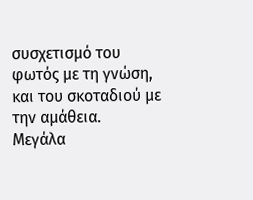συσχετισμό του φωτός με τη γνώση, και του σκοταδιού με την αμάθεια.
Μεγάλα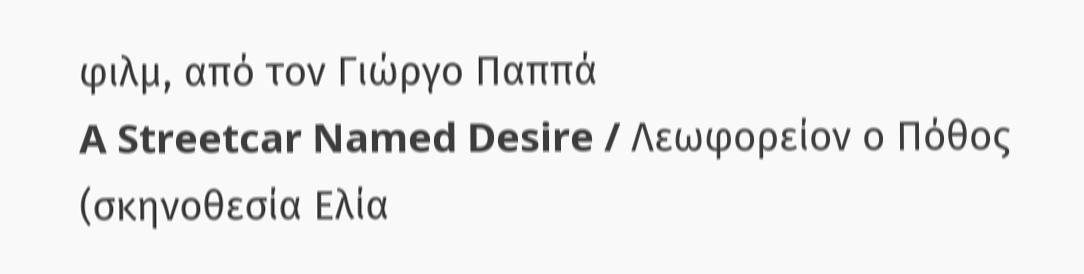φιλμ, από τον Γιώργο Παππά
A Streetcar Named Desire / Λεωφορείον ο Πόθος (σκηνοθεσία Ελία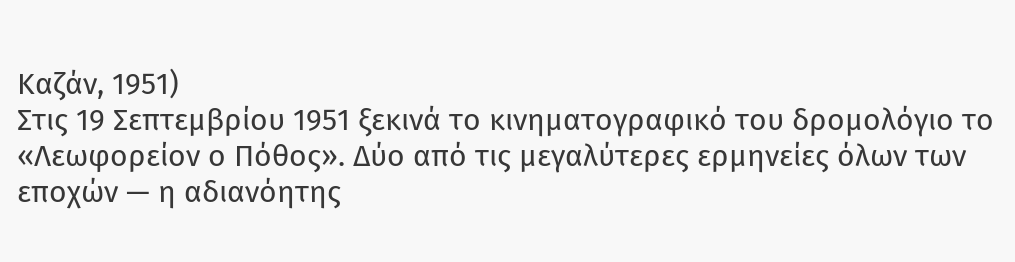Καζάν, 1951)
Στις 19 Σεπτεμβρίου 1951 ξεκινά το κινηματογραφικό του δρομολόγιο το «Λεωφορείον ο Πόθος». Δύο από τις μεγαλύτερες ερμηνείες όλων των εποχών — η αδιανόητης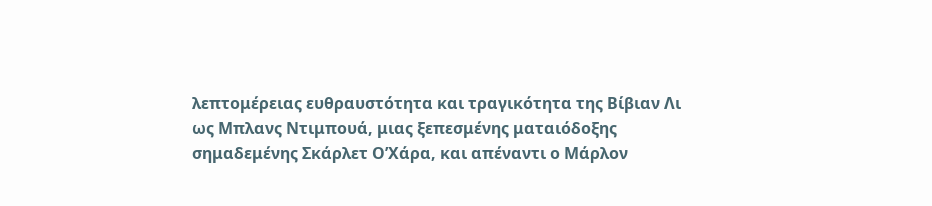λεπτομέρειας ευθραυστότητα και τραγικότητα της Βίβιαν Λι ως Μπλανς Ντιμπουά, μιας ξεπεσμένης ματαιόδοξης σημαδεμένης Σκάρλετ Ο’Χάρα, και απέναντι ο Μάρλον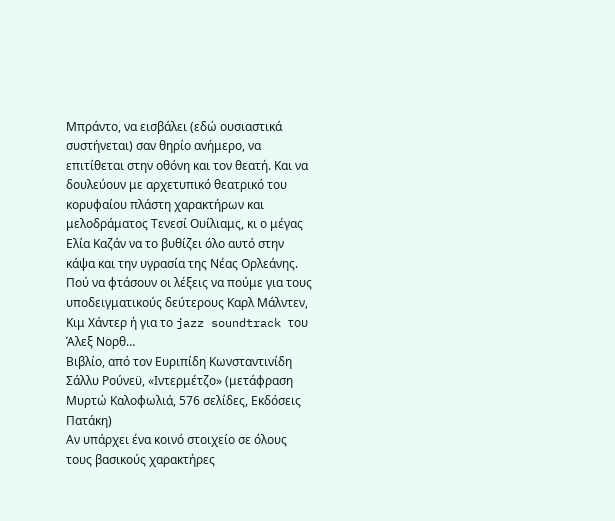Μπράντο, να εισβάλει (εδώ ουσιαστικά συστήνεται) σαν θηρίο ανήμερο, να επιτίθεται στην οθόνη και τον θεατή. Και να δουλεύουν με αρχετυπικό θεατρικό του κορυφαίου πλάστη χαρακτήρων και μελοδράματος Τενεσί Ουίλιαμς, κι ο μέγας Ελία Καζάν να το βυθίζει όλο αυτό στην κάψα και την υγρασία της Νέας Ορλεάνης. Πού να φτάσουν οι λέξεις να πούμε για τους υποδειγματικούς δεύτερους Καρλ Μάλντεν, Κιμ Χάντερ ή για το jazz soundtrack του Άλεξ Νορθ…
Βιβλίο, από τον Ευριπίδη Κωνσταντινίδη
Σάλλυ Ρούνεϋ, «Ιντερμέτζο» (μετάφραση Μυρτώ Καλοφωλιά, 576 σελίδες, Εκδόσεις Πατάκη)
Αν υπάρχει ένα κοινό στοιχείο σε όλους τους βασικούς χαρακτήρες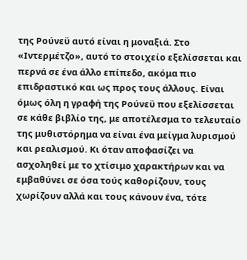της Ρούνεϋ αυτό είναι η μοναξιά. Στο «Ιντερμέτζο», αυτό το στοιχείο εξελίσσεται και περνά σε ένα άλλο επίπεδο, ακόμα πιο επιδραστικό και ως προς τους άλλους. Είναι όμως όλη η γραφή της Ρούνεϋ που εξελίσσεται σε κάθε βιβλίο της, με αποτέλεσμα το τελευταίο της μυθιστόρημα να είναι ένα μείγμα λυρισμού και ρεαλισμού. Κι όταν αποφασίζει να ασχοληθεί με το χτίσιμο χαρακτήρων και να εμβαθύνει σε όσα τούς καθορίζουν, τους χωρίζουν αλλά και τους κάνουν ένα, τότε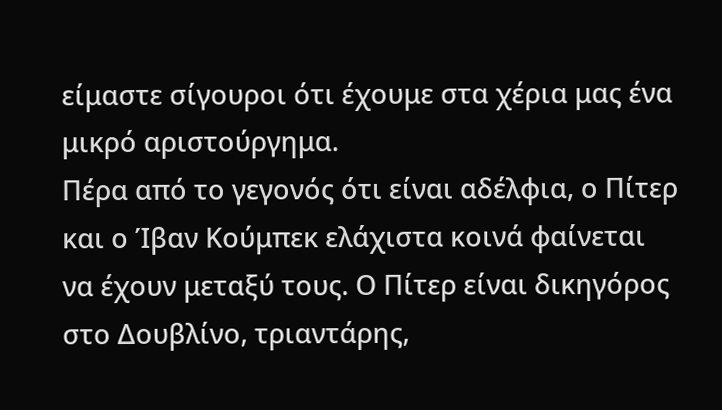είμαστε σίγουροι ότι έχουμε στα χέρια μας ένα μικρό αριστούργημα.
Πέρα από το γεγονός ότι είναι αδέλφια, ο Πίτερ και ο Ίβαν Κούμπεκ ελάχιστα κοινά φαίνεται να έχουν μεταξύ τους. Ο Πίτερ είναι δικηγόρος στο Δουβλίνο, τριαντάρης,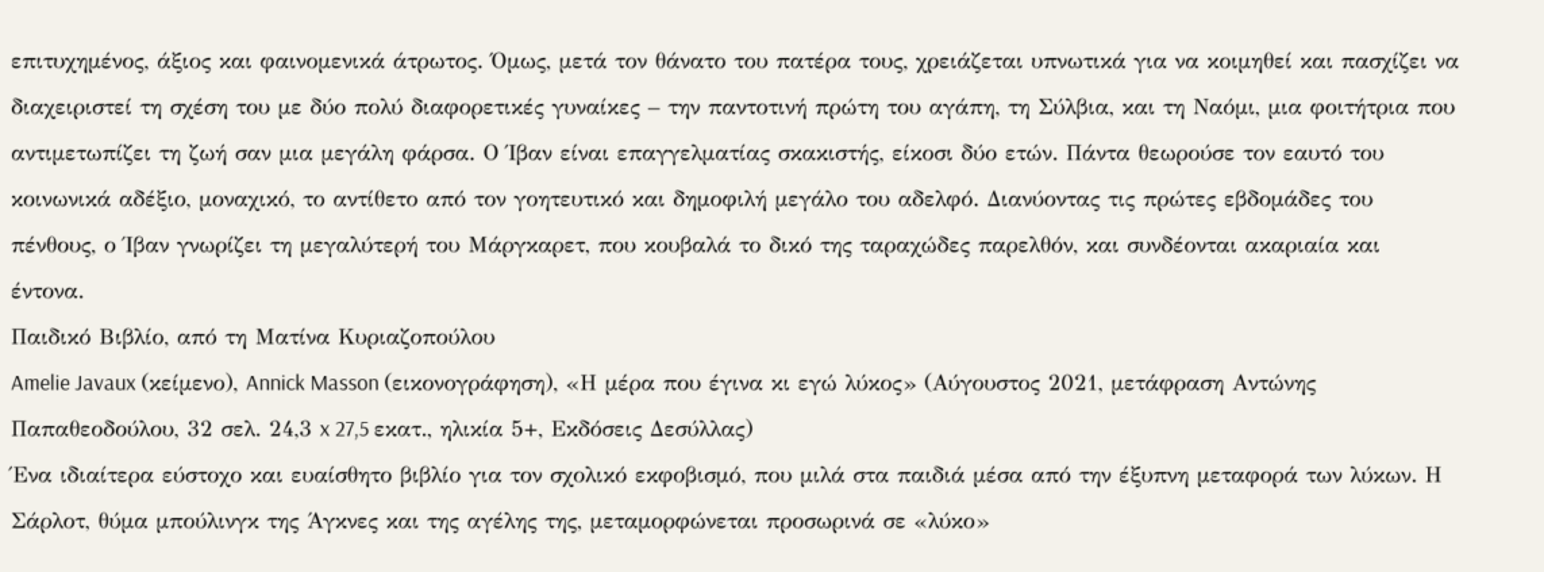επιτυχημένος, άξιος και φαινομενικά άτρωτος. Όμως, μετά τον θάνατο του πατέρα τους, χρειάζεται υπνωτικά για να κοιμηθεί και πασχίζει να διαχειριστεί τη σχέση του με δύο πολύ διαφορετικές γυναίκες – την παντοτινή πρώτη του αγάπη, τη Σύλβια, και τη Ναόμι, μια φοιτήτρια που αντιμετωπίζει τη ζωή σαν μια μεγάλη φάρσα. Ο Ίβαν είναι επαγγελματίας σκακιστής, είκοσι δύο ετών. Πάντα θεωρούσε τον εαυτό του κοινωνικά αδέξιο, μοναχικό, το αντίθετο από τον γοητευτικό και δημοφιλή μεγάλο του αδελφό. Διανύοντας τις πρώτες εβδομάδες του πένθους, ο Ίβαν γνωρίζει τη μεγαλύτερή του Μάργκαρετ, που κουβαλά το δικό της ταραχώδες παρελθόν, και συνδέονται ακαριαία και έντονα.
Παιδικό Βιβλίο, από τη Ματίνα Κυριαζοπούλου
Amelie Javaux (κείμενο), Annick Masson (εικονογράφηση), «Η μέρα που έγινα κι εγώ λύκος» (Αύγουστος 2021, μετάφραση Αντώνης Παπαθεοδούλου, 32 σελ. 24,3 x 27,5 εκατ., ηλικία 5+, Εκδόσεις Δεσύλλας)
Ένα ιδιαίτερα εύστοχο και ευαίσθητο βιβλίο για τον σχολικό εκφοβισμό, που μιλά στα παιδιά μέσα από την έξυπνη μεταφορά των λύκων. Η Σάρλοτ, θύμα μπούλινγκ της Άγκνες και της αγέλης της, μεταμορφώνεται προσωρινά σε «λύκο»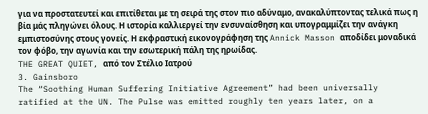για να προστατευτεί και επιτίθεται με τη σειρά της στον πιο αδύναμο, ανακαλύπτοντας τελικά πως η βία μάς πληγώνει όλους. Η ιστορία καλλιεργεί την ενσυναίσθηση και υπογραμμίζει την ανάγκη εμπιστοσύνης στους γονείς. Η εκφραστική εικονογράφηση της Annick Masson αποδίδει μοναδικά τον φόβο, την αγωνία και την εσωτερική πάλη της ηρωίδας.
THE GREAT QUIET, από τον Στέλιο Ιατρού
3. Gainsboro
The “Soothing Human Suffering Initiative Agreement” had been universally ratified at the UN. The Pulse was emitted roughly ten years later, on a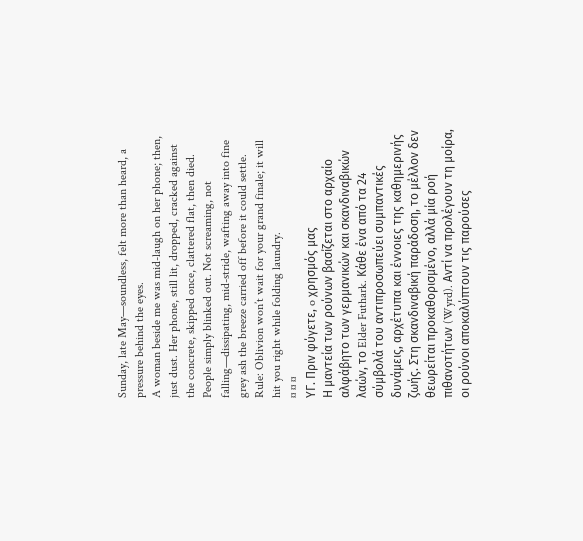Sunday, late May—soundless, felt more than heard, a pressure behind the eyes.
A woman beside me was mid-laugh on her phone; then, just dust. Her phone, still lit, dropped, cracked against the concrete, skipped once, clattered flat, then died.
People simply blinked out. Not screaming, not falling—dissipating, mid-stride, wafting away into fine grey ash the breeze carried off before it could settle.
Rule: Oblivion won’t wait for your grand finale; it will hit you right while folding laundry.
¤ ¤ ¤
ΥΓ. Πριν φύγετε, o χρησμός μας
Η μαντεία των ρούνων βασίζεται στο αρχαίο αλφάβητο των γερμανικών και σκανδιναβικών λαών, το Elder Futhark. Κάθε ένα από τα 24 σύμβολά του αντιπροσωπεύει συμπαντικές δυνάμεις, αρχέτυπα και έννοιες της καθημερινής ζωής. Στη σκανδιναβική παράδοση, το μέλλον δεν θεωρείται προκαθορισμένο, αλλά μία ροή πιθανοτήτων (Wyrd). Αντί να προλέγουν τη μοίρα, οι ρούνοι αποκαλύπτουν τις παρούσες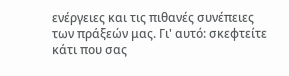ενέργειες και τις πιθανές συνέπειες των πράξεών μας. Γι' αυτό: σκεφτείτε κάτι που σας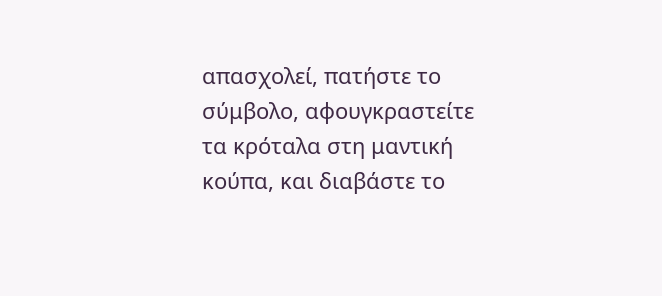απασχολεί, πατήστε το σύμβολο, αφουγκραστείτε τα κρόταλα στη μαντική κούπα, και διαβάστε το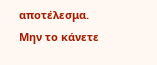αποτέλεσμα. Μην το κάνετε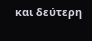και δεύτερη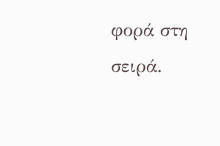φορά στη σειρά.